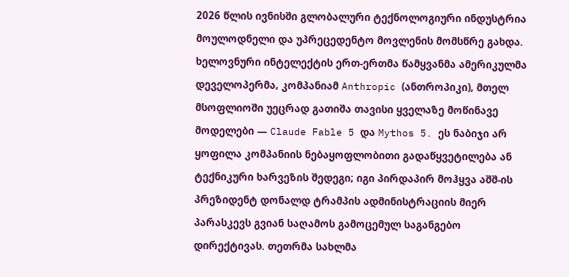2026 წლის ივნისში გლობალური ტექნოლოგიური ინდუსტრია მოულოდნელი და უპრეცედენტო მოვლენის მომსწრე გახდა. ხელოვნური ინტელექტის ერთ-ერთმა წამყვანმა ამერიკულმა დეველოპერმა, კომპანიამ Anthropic (ანთროპიკი), მთელ მსოფლიოში უეცრად გათიშა თავისი ყველაზე მოწინავე მოდელები — Claude Fable 5 და Mythos 5. ეს ნაბიჯი არ ყოფილა კომპანიის ნებაყოფლობითი გადაწყვეტილება ან ტექნიკური ხარვეზის შედეგი; იგი პირდაპირ მოჰყვა აშშ-ის პრეზიდენტ დონალდ ტრამპის ადმინისტრაციის მიერ პარასკევს გვიან საღამოს გამოცემულ საგანგებო დირექტივას. თეთრმა სახლმა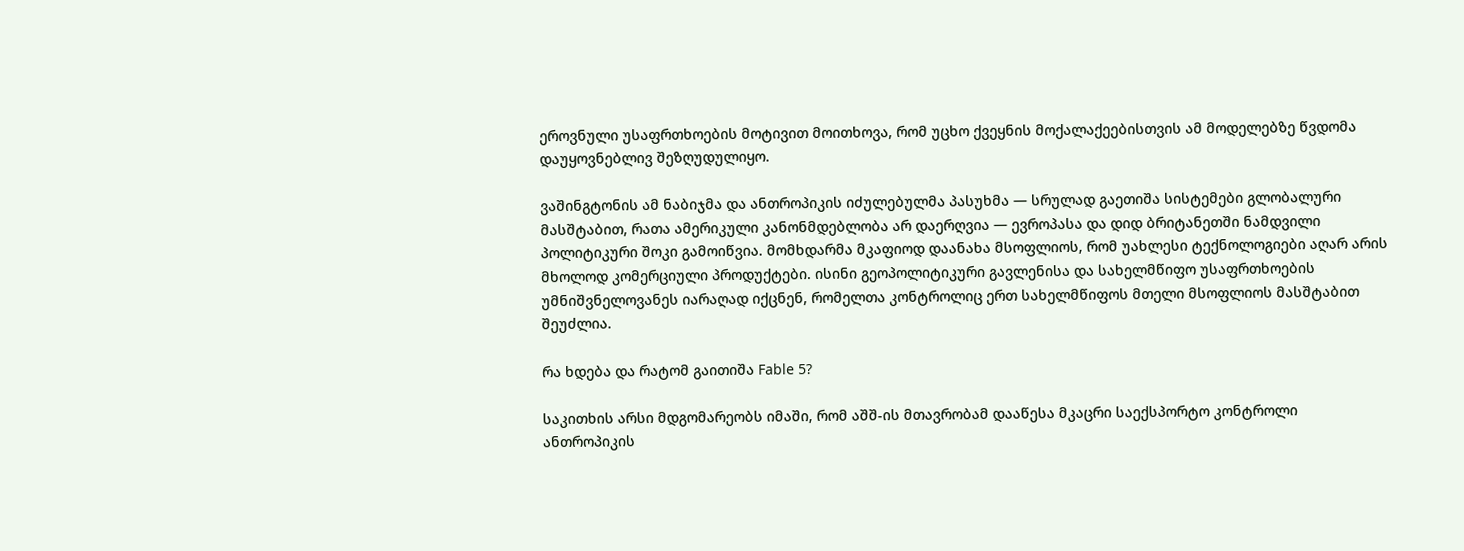ეროვნული უსაფრთხოების მოტივით მოითხოვა, რომ უცხო ქვეყნის მოქალაქეებისთვის ამ მოდელებზე წვდომა დაუყოვნებლივ შეზღუდულიყო.

ვაშინგტონის ამ ნაბიჯმა და ანთროპიკის იძულებულმა პასუხმა — სრულად გაეთიშა სისტემები გლობალური მასშტაბით, რათა ამერიკული კანონმდებლობა არ დაერღვია — ევროპასა და დიდ ბრიტანეთში ნამდვილი პოლიტიკური შოკი გამოიწვია. მომხდარმა მკაფიოდ დაანახა მსოფლიოს, რომ უახლესი ტექნოლოგიები აღარ არის მხოლოდ კომერციული პროდუქტები. ისინი გეოპოლიტიკური გავლენისა და სახელმწიფო უსაფრთხოების უმნიშვნელოვანეს იარაღად იქცნენ, რომელთა კონტროლიც ერთ სახელმწიფოს მთელი მსოფლიოს მასშტაბით შეუძლია.

რა ხდება და რატომ გაითიშა Fable 5?

საკითხის არსი მდგომარეობს იმაში, რომ აშშ-ის მთავრობამ დააწესა მკაცრი საექსპორტო კონტროლი ანთროპიკის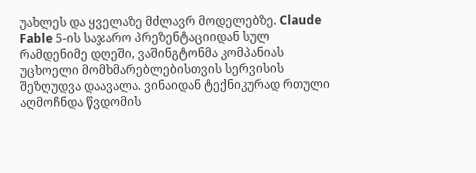უახლეს და ყველაზე მძლავრ მოდელებზე. Claude Fable 5-ის საჯარო პრეზენტაციიდან სულ რამდენიმე დღეში, ვაშინგტონმა კომპანიას უცხოელი მომხმარებლებისთვის სერვისის შეზღუდვა დაავალა. ვინაიდან ტექნიკურად რთული აღმოჩნდა წვდომის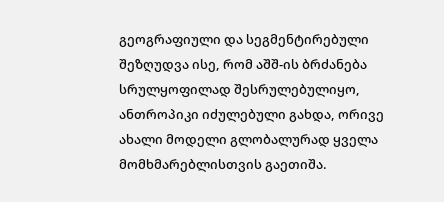გეოგრაფიული და სეგმენტირებული შეზღუდვა ისე, რომ აშშ-ის ბრძანება სრულყოფილად შესრულებულიყო, ანთროპიკი იძულებული გახდა, ორივე ახალი მოდელი გლობალურად ყველა მომხმარებლისთვის გაეთიშა.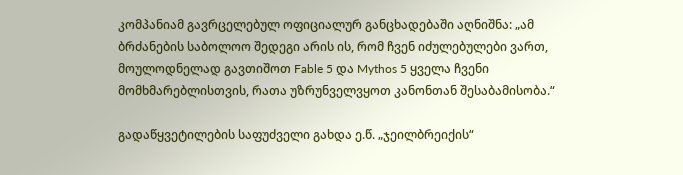კომპანიამ გავრცელებულ ოფიციალურ განცხადებაში აღნიშნა: „ამ ბრძანების საბოლოო შედეგი არის ის, რომ ჩვენ იძულებულები ვართ, მოულოდნელად გავთიშოთ Fable 5 და Mythos 5 ყველა ჩვენი მომხმარებლისთვის, რათა უზრუნველვყოთ კანონთან შესაბამისობა.“

გადაწყვეტილების საფუძველი გახდა ე.წ. „ჯეილბრეიქის“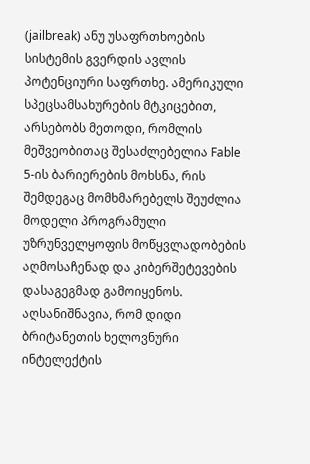(jailbreak) ანუ უსაფრთხოების სისტემის გვერდის ავლის პოტენციური საფრთხე. ამერიკული სპეცსამსახურების მტკიცებით, არსებობს მეთოდი, რომლის მეშვეობითაც შესაძლებელია Fable 5-ის ბარიერების მოხსნა, რის შემდეგაც მომხმარებელს შეუძლია მოდელი პროგრამული უზრუნველყოფის მოწყვლადობების აღმოსაჩენად და კიბერშეტევების დასაგეგმად გამოიყენოს. აღსანიშნავია, რომ დიდი ბრიტანეთის ხელოვნური ინტელექტის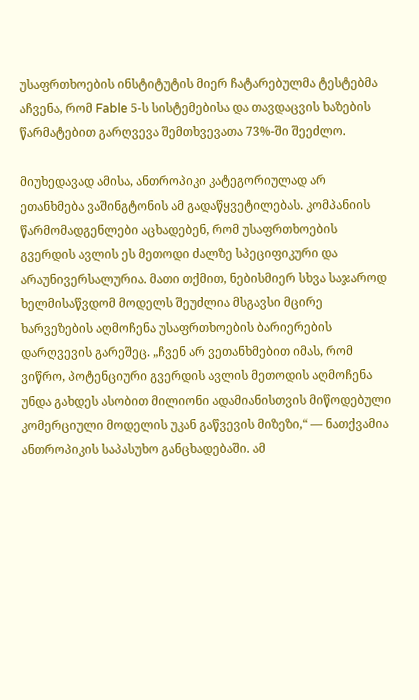უსაფრთხოების ინსტიტუტის მიერ ჩატარებულმა ტესტებმა აჩვენა, რომ Fable 5-ს სისტემებისა და თავდაცვის ხაზების წარმატებით გარღვევა შემთხვევათა 73%-ში შეეძლო.

მიუხედავად ამისა, ანთროპიკი კატეგორიულად არ ეთანხმება ვაშინგტონის ამ გადაწყვეტილებას. კომპანიის წარმომადგენლები აცხადებენ, რომ უსაფრთხოების გვერდის ავლის ეს მეთოდი ძალზე სპეციფიკური და არაუნივერსალურია. მათი თქმით, ნებისმიერ სხვა საჯაროდ ხელმისაწვდომ მოდელს შეუძლია მსგავსი მცირე ხარვეზების აღმოჩენა უსაფრთხოების ბარიერების დარღვევის გარეშეც. „ჩვენ არ ვეთანხმებით იმას, რომ ვიწრო, პოტენციური გვერდის ავლის მეთოდის აღმოჩენა უნდა გახდეს ასობით მილიონი ადამიანისთვის მიწოდებული კომერციული მოდელის უკან გაწვევის მიზეზი,“ — ნათქვამია ანთროპიკის საპასუხო განცხადებაში. ამ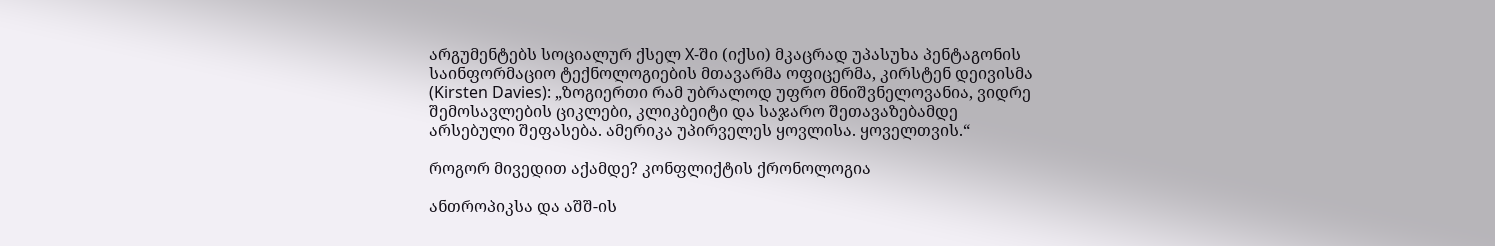არგუმენტებს სოციალურ ქსელ X-ში (იქსი) მკაცრად უპასუხა პენტაგონის საინფორმაციო ტექნოლოგიების მთავარმა ოფიცერმა, კირსტენ დეივისმა (Kirsten Davies): „ზოგიერთი რამ უბრალოდ უფრო მნიშვნელოვანია, ვიდრე შემოსავლების ციკლები, კლიკბეიტი და საჯარო შეთავაზებამდე არსებული შეფასება. ამერიკა უპირველეს ყოვლისა. ყოველთვის.“

როგორ მივედით აქამდე? კონფლიქტის ქრონოლოგია

ანთროპიკსა და აშშ-ის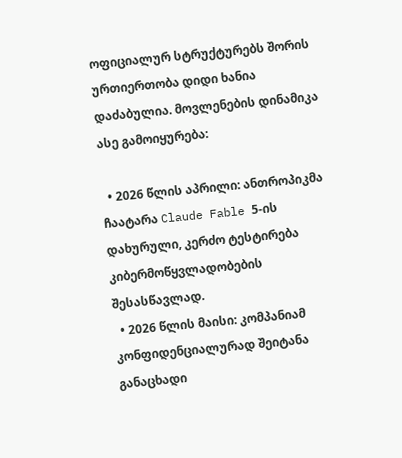ოფიციალურ სტრუქტურებს შორის ურთიერთობა დიდი ხანია დაძაბულია. მოვლენების დინამიკა ასე გამოიყურება:

  • 2026 წლის აპრილი: ანთროპიკმა ჩაატარა Claude Fable 5-ის დახურული, კერძო ტესტირება კიბერმოწყვლადობების შესასწავლად.
  • 2026 წლის მაისი: კომპანიამ კონფიდენციალურად შეიტანა განაცხადი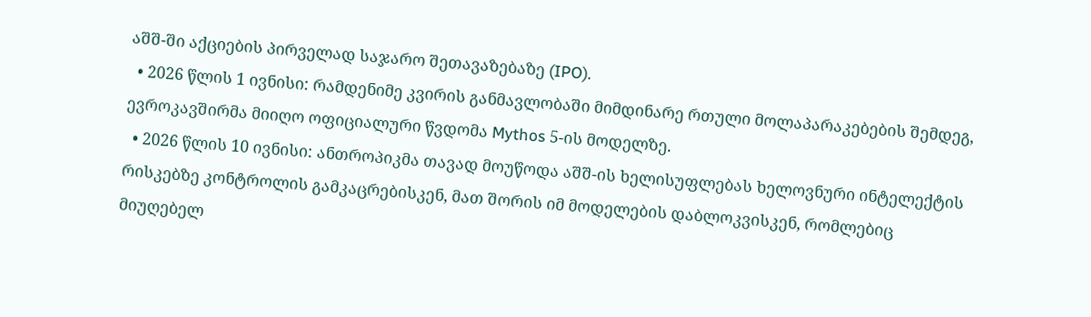აშშ-ში აქციების პირველად საჯარო შეთავაზებაზე (IPO).
  • 2026 წლის 1 ივნისი: რამდენიმე კვირის განმავლობაში მიმდინარე რთული მოლაპარაკებების შემდეგ, ევროკავშირმა მიიღო ოფიციალური წვდომა Mythos 5-ის მოდელზე.
  • 2026 წლის 10 ივნისი: ანთროპიკმა თავად მოუწოდა აშშ-ის ხელისუფლებას ხელოვნური ინტელექტის რისკებზე კონტროლის გამკაცრებისკენ, მათ შორის იმ მოდელების დაბლოკვისკენ, რომლებიც მიუღებელ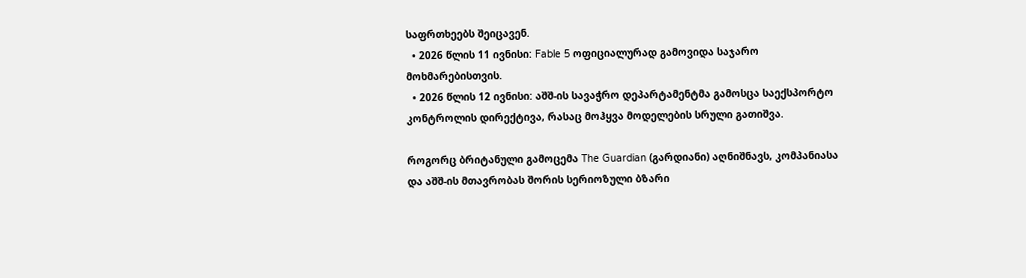საფრთხეებს შეიცავენ.
  • 2026 წლის 11 ივნისი: Fable 5 ოფიციალურად გამოვიდა საჯარო მოხმარებისთვის.
  • 2026 წლის 12 ივნისი: აშშ-ის სავაჭრო დეპარტამენტმა გამოსცა საექსპორტო კონტროლის დირექტივა, რასაც მოჰყვა მოდელების სრული გათიშვა.

როგორც ბრიტანული გამოცემა The Guardian (გარდიანი) აღნიშნავს, კომპანიასა და აშშ-ის მთავრობას შორის სერიოზული ბზარი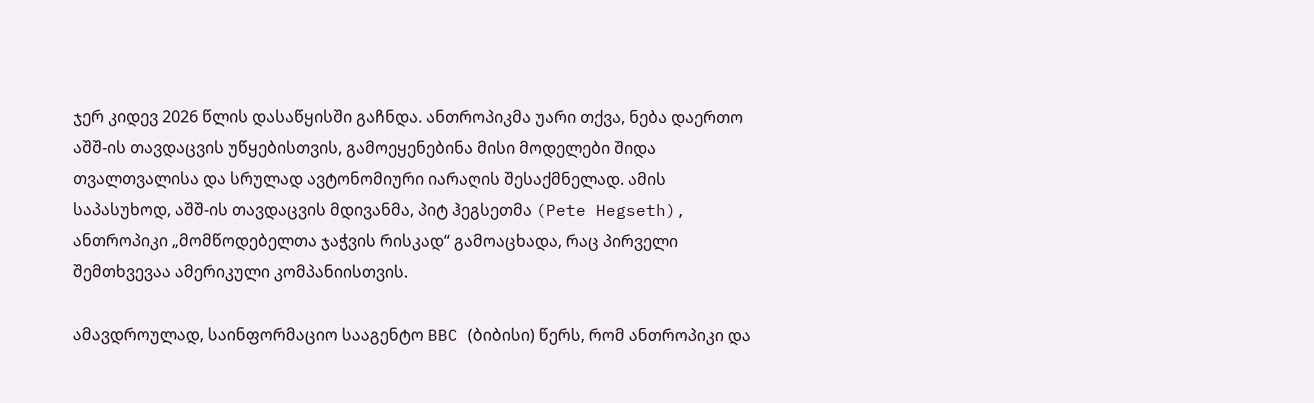ჯერ კიდევ 2026 წლის დასაწყისში გაჩნდა. ანთროპიკმა უარი თქვა, ნება დაერთო აშშ-ის თავდაცვის უწყებისთვის, გამოეყენებინა მისი მოდელები შიდა თვალთვალისა და სრულად ავტონომიური იარაღის შესაქმნელად. ამის საპასუხოდ, აშშ-ის თავდაცვის მდივანმა, პიტ ჰეგსეთმა (Pete Hegseth), ანთროპიკი „მომწოდებელთა ჯაჭვის რისკად“ გამოაცხადა, რაც პირველი შემთხვევაა ამერიკული კომპანიისთვის.

ამავდროულად, საინფორმაციო სააგენტო BBC (ბიბისი) წერს, რომ ანთროპიკი და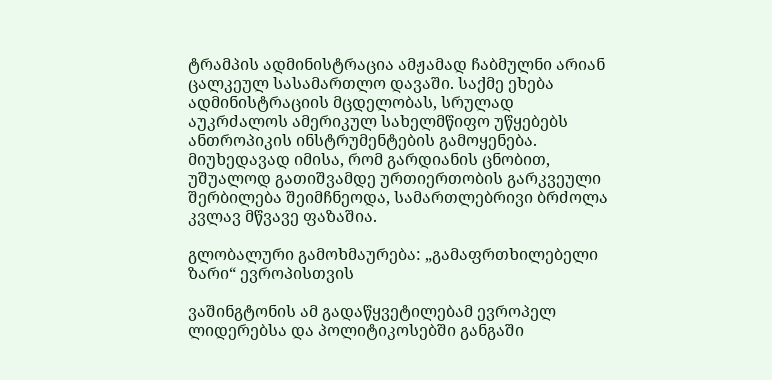ტრამპის ადმინისტრაცია ამჟამად ჩაბმულნი არიან ცალკეულ სასამართლო დავაში. საქმე ეხება ადმინისტრაციის მცდელობას, სრულად აუკრძალოს ამერიკულ სახელმწიფო უწყებებს ანთროპიკის ინსტრუმენტების გამოყენება. მიუხედავად იმისა, რომ გარდიანის ცნობით, უშუალოდ გათიშვამდე ურთიერთობის გარკვეული შერბილება შეიმჩნეოდა, სამართლებრივი ბრძოლა კვლავ მწვავე ფაზაშია.

გლობალური გამოხმაურება: „გამაფრთხილებელი ზარი“ ევროპისთვის

ვაშინგტონის ამ გადაწყვეტილებამ ევროპელ ლიდერებსა და პოლიტიკოსებში განგაში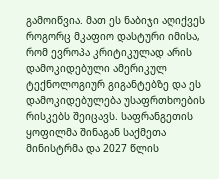გამოიწვია. მათ ეს ნაბიჯი აღიქვეს როგორც მკაფიო დასტური იმისა, რომ ევროპა კრიტიკულად არის დამოკიდებული ამერიკულ ტექნოლოგიურ გიგანტებზე და ეს დამოკიდებულება უსაფრთხოების რისკებს შეიცავს. საფრანგეთის ყოფილმა შინაგან საქმეთა მინისტრმა და 2027 წლის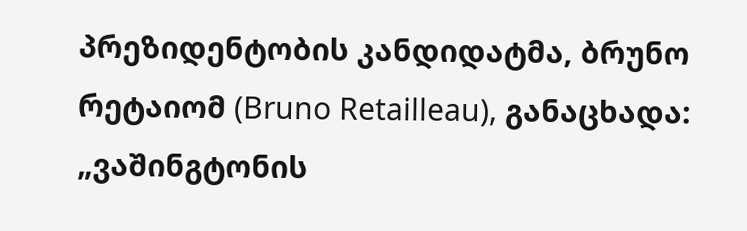პრეზიდენტობის კანდიდატმა, ბრუნო რეტაიომ (Bruno Retailleau), განაცხადა: „ვაშინგტონის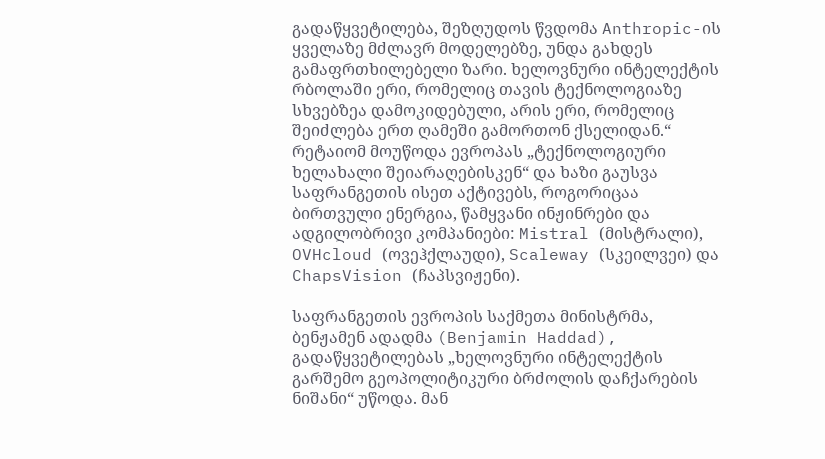გადაწყვეტილება, შეზღუდოს წვდომა Anthropic-ის ყველაზე მძლავრ მოდელებზე, უნდა გახდეს გამაფრთხილებელი ზარი. ხელოვნური ინტელექტის რბოლაში ერი, რომელიც თავის ტექნოლოგიაზე სხვებზეა დამოკიდებული, არის ერი, რომელიც შეიძლება ერთ ღამეში გამორთონ ქსელიდან.“ რეტაიომ მოუწოდა ევროპას „ტექნოლოგიური ხელახალი შეიარაღებისკენ“ და ხაზი გაუსვა საფრანგეთის ისეთ აქტივებს, როგორიცაა ბირთვული ენერგია, წამყვანი ინჟინრები და ადგილობრივი კომპანიები: Mistral (მისტრალი), OVHcloud (ოვეჰქლაუდი), Scaleway (სკეილვეი) და ChapsVision (ჩაპსვიჟენი).

საფრანგეთის ევროპის საქმეთა მინისტრმა, ბენჟამენ ადადმა (Benjamin Haddad), გადაწყვეტილებას „ხელოვნური ინტელექტის გარშემო გეოპოლიტიკური ბრძოლის დაჩქარების ნიშანი“ უწოდა. მან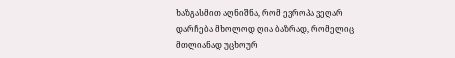ხაზგასმით აღნიშნა, რომ ევროპა ვეღარ დარჩება მხოლოდ ღია ბაზრად, რომელიც მთლიანად უცხოურ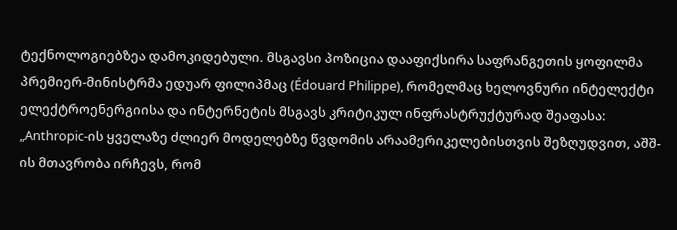ტექნოლოგიებზეა დამოკიდებული. მსგავსი პოზიცია დააფიქსირა საფრანგეთის ყოფილმა პრემიერ-მინისტრმა ედუარ ფილიპმაც (Édouard Philippe), რომელმაც ხელოვნური ინტელექტი ელექტროენერგიისა და ინტერნეტის მსგავს კრიტიკულ ინფრასტრუქტურად შეაფასა: „Anthropic-ის ყველაზე ძლიერ მოდელებზე წვდომის არაამერიკელებისთვის შეზღუდვით, აშშ-ის მთავრობა ირჩევს, რომ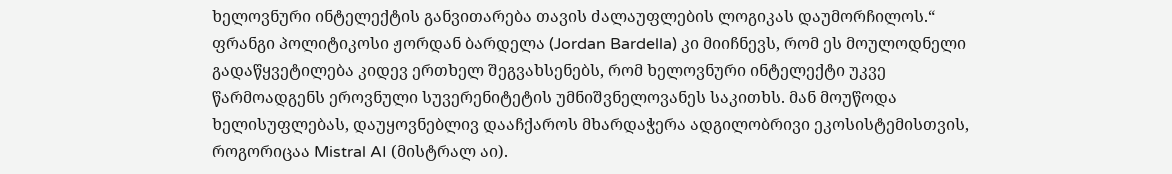ხელოვნური ინტელექტის განვითარება თავის ძალაუფლების ლოგიკას დაუმორჩილოს.“ ფრანგი პოლიტიკოსი ჟორდან ბარდელა (Jordan Bardella) კი მიიჩნევს, რომ ეს მოულოდნელი გადაწყვეტილება კიდევ ერთხელ შეგვახსენებს, რომ ხელოვნური ინტელექტი უკვე წარმოადგენს ეროვნული სუვერენიტეტის უმნიშვნელოვანეს საკითხს. მან მოუწოდა ხელისუფლებას, დაუყოვნებლივ დააჩქაროს მხარდაჭერა ადგილობრივი ეკოსისტემისთვის, როგორიცაა Mistral AI (მისტრალ აი).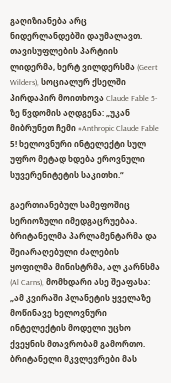გაღიზიანება არც ნიდერლანდებში დაუმალავთ. თავისუფლების პარტიის ლიდერმა, ხერტ ვილდერსმა (Geert Wilders), სოციალურ ქსელში პირდაპირ მოითხოვა Claude Fable 5-ზე წვდომის აღდგენა: „უკან მიბრუნეთ ჩემი #Anthropic Claude Fable 5! ხელოვნური ინტელექტი სულ უფრო მეტად ხდება ეროვნული სუვერენიტეტის საკითხი.“

გაერთიანებულ სამეფოშიც სერიოზული იმედგაცრუებაა. ბრიტანელმა პარლამენტარმა და შეიარაღებული ძალების ყოფილმა მინისტრმა, ალ კარნსმა (Al Carns), მომხდარი ასე შეაფასა: „ამ კვირაში პლანეტის ყველაზე მოწინავე ხელოვნური ინტელექტის მოდელი უცხო ქვეყნის მთავრობამ გამორთო. ბრიტანელი მკვლევრები მას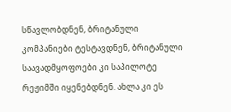სწავლობდნენ, ბრიტანული კომპანიები ტესტავდნენ, ბრიტანული საავადმყოფოები კი საპილოტე რეჟიმში იყენებდნენ. ახლა კი ეს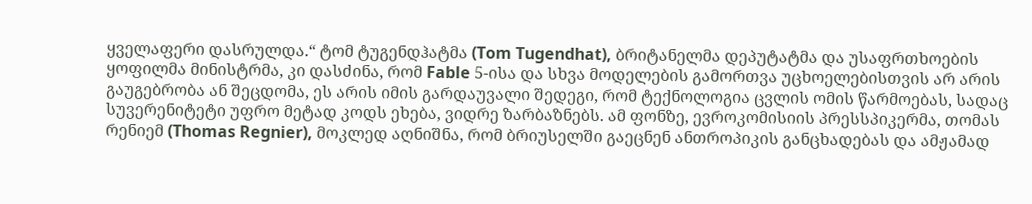ყველაფერი დასრულდა.“ ტომ ტუგენდჰატმა (Tom Tugendhat), ბრიტანელმა დეპუტატმა და უსაფრთხოების ყოფილმა მინისტრმა, კი დასძინა, რომ Fable 5-ისა და სხვა მოდელების გამორთვა უცხოელებისთვის არ არის გაუგებრობა ან შეცდომა, ეს არის იმის გარდაუვალი შედეგი, რომ ტექნოლოგია ცვლის ომის წარმოებას, სადაც სუვერენიტეტი უფრო მეტად კოდს ეხება, ვიდრე ზარბაზნებს. ამ ფონზე, ევროკომისიის პრესსპიკერმა, თომას რენიემ (Thomas Regnier), მოკლედ აღნიშნა, რომ ბრიუსელში გაეცნენ ანთროპიკის განცხადებას და ამჟამად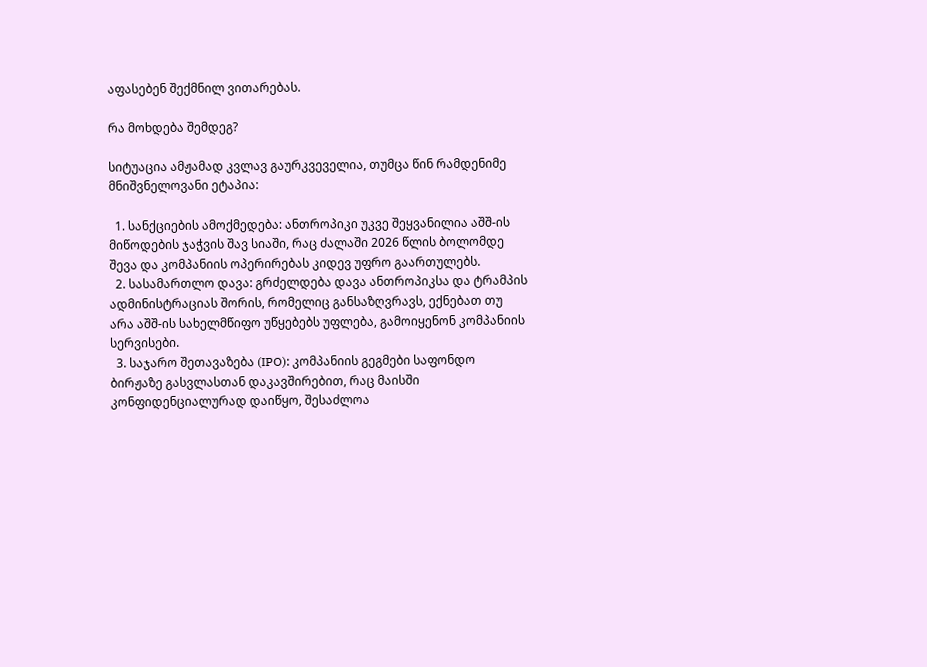აფასებენ შექმნილ ვითარებას.

რა მოხდება შემდეგ?

სიტუაცია ამჟამად კვლავ გაურკვეველია, თუმცა წინ რამდენიმე მნიშვნელოვანი ეტაპია:

  1. სანქციების ამოქმედება: ანთროპიკი უკვე შეყვანილია აშშ-ის მიწოდების ჯაჭვის შავ სიაში, რაც ძალაში 2026 წლის ბოლომდე შევა და კომპანიის ოპერირებას კიდევ უფრო გაართულებს.
  2. სასამართლო დავა: გრძელდება დავა ანთროპიკსა და ტრამპის ადმინისტრაციას შორის, რომელიც განსაზღვრავს, ექნებათ თუ არა აშშ-ის სახელმწიფო უწყებებს უფლება, გამოიყენონ კომპანიის სერვისები.
  3. საჯარო შეთავაზება (IPO): კომპანიის გეგმები საფონდო ბირჟაზე გასვლასთან დაკავშირებით, რაც მაისში კონფიდენციალურად დაიწყო, შესაძლოა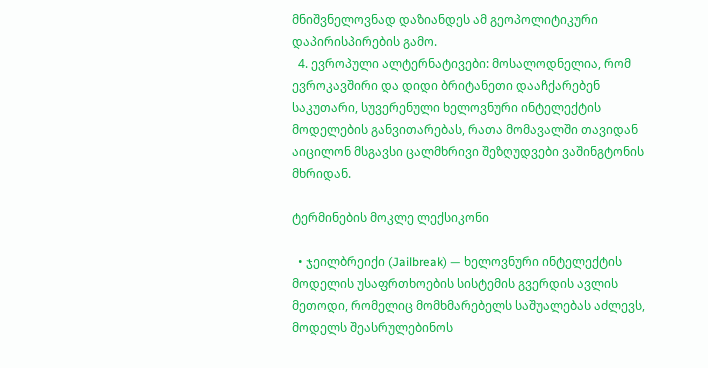მნიშვნელოვნად დაზიანდეს ამ გეოპოლიტიკური დაპირისპირების გამო.
  4. ევროპული ალტერნატივები: მოსალოდნელია, რომ ევროკავშირი და დიდი ბრიტანეთი დააჩქარებენ საკუთარი, სუვერენული ხელოვნური ინტელექტის მოდელების განვითარებას, რათა მომავალში თავიდან აიცილონ მსგავსი ცალმხრივი შეზღუდვები ვაშინგტონის მხრიდან.

ტერმინების მოკლე ლექსიკონი

  • ჯეილბრეიქი (Jailbreak) — ხელოვნური ინტელექტის მოდელის უსაფრთხოების სისტემის გვერდის ავლის მეთოდი, რომელიც მომხმარებელს საშუალებას აძლევს, მოდელს შეასრულებინოს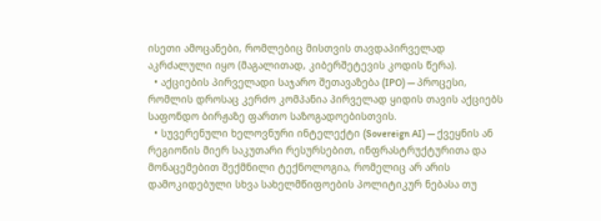ისეთი ამოცანები, რომლებიც მისთვის თავდაპირველად აკრძალული იყო (მაგალითად, კიბერშეტევის კოდის წერა).
  • აქციების პირველადი საჯარო შეთავაზება (IPO) — პროცესი, რომლის დროსაც კერძო კომპანია პირველად ყიდის თავის აქციებს საფონდო ბირჟაზე ფართო საზოგადოებისთვის.
  • სუვერენული ხელოვნური ინტელექტი (Sovereign AI) — ქვეყნის ან რეგიონის მიერ საკუთარი რესურსებით, ინფრასტრუქტურითა და მონაცემებით შექმნილი ტექნოლოგია, რომელიც არ არის დამოკიდებული სხვა სახელმწიფოების პოლიტიკურ ნებასა თუ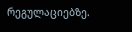რეგულაციებზე.